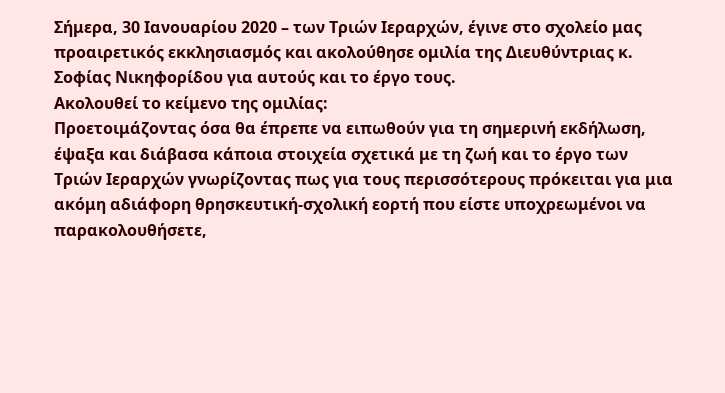Σήμερα, 30 Ιανουαρίου 2020 – των Τριών Ιεραρχών, έγινε στο σχολείο μας προαιρετικός εκκλησιασμός και ακολούθησε ομιλία της Διευθύντριας κ. Σοφίας Νικηφορίδου για αυτούς και το έργο τους.
Ακολουθεί το κείμενο της ομιλίας:
Προετοιμάζοντας όσα θα έπρεπε να ειπωθούν για τη σημερινή εκδήλωση, έψαξα και διάβασα κάποια στοιχεία σχετικά με τη ζωή και το έργο των Τριών Ιεραρχών γνωρίζοντας πως για τους περισσότερους πρόκειται για μια ακόμη αδιάφορη θρησκευτική-σχολική εορτή που είστε υποχρεωμένοι να παρακολουθήσετε,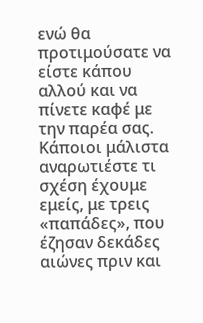ενώ θα προτιμούσατε να είστε κάπου αλλού και να πίνετε καφέ με την παρέα σας. Κάποιοι μάλιστα αναρωτιέστε τι σχέση έχουμε εμείς, με τρεις «παπάδες», που έζησαν δεκάδες αιώνες πριν και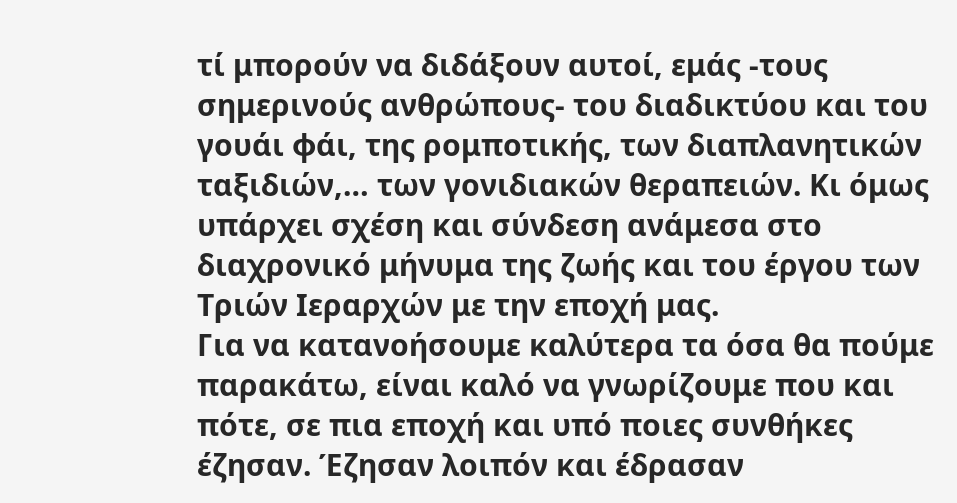τί μπορούν να διδάξουν αυτοί, εμάς -τους σημερινούς ανθρώπους- του διαδικτύου και του γουάι φάι, της ρομποτικής, των διαπλανητικών ταξιδιών,… των γονιδιακών θεραπειών. Κι όμως υπάρχει σχέση και σύνδεση ανάμεσα στο διαχρονικό μήνυμα της ζωής και του έργου των Τριών Ιεραρχών με την εποχή μας.
Για να κατανοήσουμε καλύτερα τα όσα θα πούμε παρακάτω, είναι καλό να γνωρίζουμε που και πότε, σε πια εποχή και υπό ποιες συνθήκες έζησαν. Έζησαν λοιπόν και έδρασαν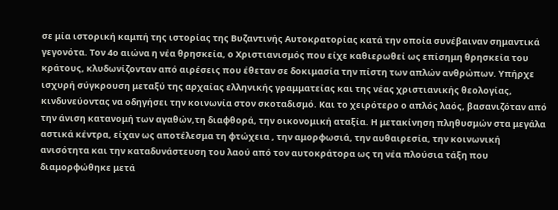σε μία ιστορική καμπή της ιστορίας της Βυζαντινής Αυτοκρατορίας κατά την οποία συνέβαιναν σημαντικά γεγονότα. Τον 4ο αιώνα η νέα θρησκεία, ο Χριστιανισμός που είχε καθιερωθεί ως επίσημη θρησκεία του κράτους, κλυδωνίζονταν από αιρέσεις που έθεταν σε δοκιμασία την πίστη των απλών ανθρώπων. Υπήρχε ισχυρή σύγκρουση μεταξύ της αρχαίας ελληνικής γραμματείας και της νέας χριστιανικής θεολογίας, κινδυνεύοντας να οδηγήσει την κοινωνία στον σκοταδισμό. Και το χειρότερο ο απλός λαός, βασανιζόταν από την άνιση κατανομή των αγαθών,τη διαφθορά, την οικονομική αταξία. Η μετακίνηση πληθυσμών στα μεγάλα αστικά κέντρα, είχαν ως αποτέλεσμα τη φτώχεια , την αμορφωσιά, την αυθαιρεσία, την κοινωνική ανισότητα και την καταδυνάστευση του λαού από τον αυτοκράτορα ως τη νέα πλούσια τάξη που διαμορφώθηκε μετά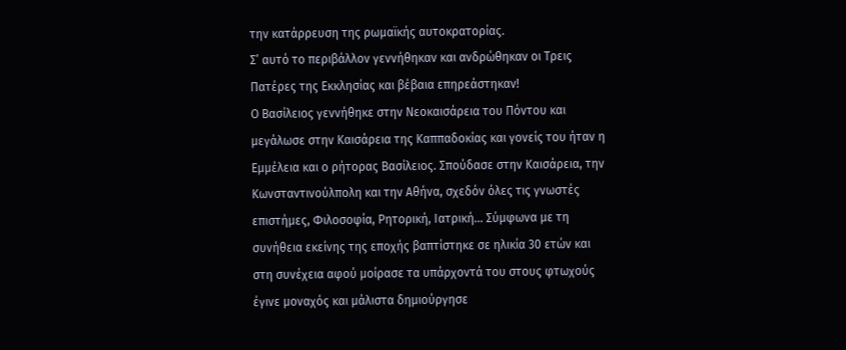την κατάρρευση της ρωμαϊκής αυτοκρατορίας.
Σ’ αυτό το περιβάλλον γεννήθηκαν και ανδρώθηκαν οι Τρεις Πατέρες της Εκκλησίας και βέβαια επηρεάστηκαν!
Ο Βασίλειος γεννήθηκε στην Νεοκαισάρεια του Πόντου και μεγάλωσε στην Καισάρεια της Καππαδοκίας και γονείς του ήταν η Εμμέλεια και ο ρήτορας Βασίλειος. Σπούδασε στην Καισάρεια, την Κωνσταντινούλπολη και την Αθήνα, σχεδόν όλες τις γνωστές επιστήμες, Φιλοσοφία, Ρητορική, Ιατρική… Σύμφωνα με τη συνήθεια εκείνης της εποχής βαπτίστηκε σε ηλικία 30 ετών και στη συνέχεια αφού μοίρασε τα υπάρχοντά του στους φτωχούς έγινε μοναχός και μάλιστα δημιούργησε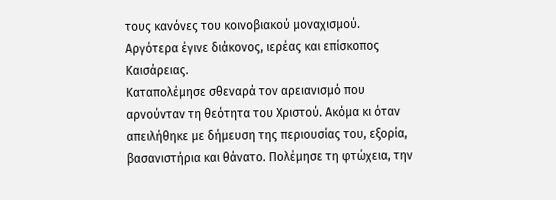τους κανόνες του κοινοβιακού μοναχισμού. Αργότερα έγινε διάκονος, ιερέας και επίσκοπος Καισάρειας.
Καταπολέμησε σθεναρά τον αρειανισμό που αρνούνταν τη θεότητα του Χριστού. Ακόμα κι όταν απειλήθηκε με δήμευση της περιουσίας του, εξορία, βασανιστήρια και θάνατο. Πολέμησε τη φτώχεια, την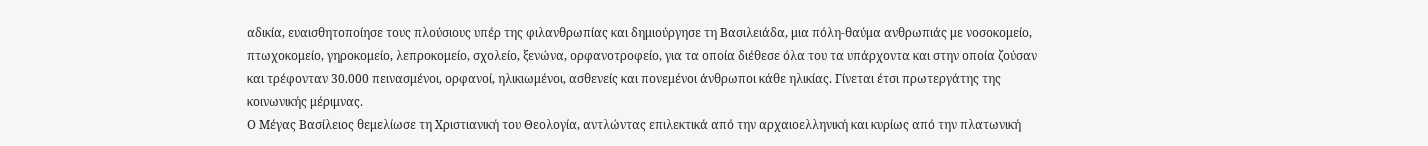αδικία, ευαισθητοποίησε τους πλούσιους υπέρ της φιλανθρωπίας και δημιούργησε τη Βασιλειάδα, μια πόλη-θαύμα ανθρωπιάς με νοσοκομείο, πτωχοκομείο, γηροκομείο, λεπροκομείο, σχολείο, ξενώνα, ορφανοτροφείο, για τα οποία διέθεσε όλα του τα υπάρχοντα και στην οποία ζούσαν και τρέφονταν 30.000 πεινασμένοι, ορφανοί, ηλικιωμένοι, ασθενείς και πονεμένοι άνθρωποι κάθε ηλικίας. Γίνεται έτσι πρωτεργάτης της κοινωνικής μέριμνας.
Ο Μέγας Βασίλειος θεμελίωσε τη Χριστιανική του Θεολογία, αντλώντας επιλεκτικά από την αρχαιοελληνική και κυρίως από την πλατωνική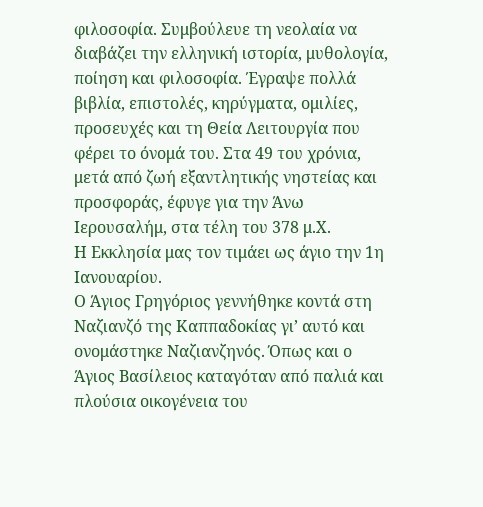φιλοσοφία. Συμβούλευε τη νεολαία να διαβάζει την ελληνική ιστορία, μυθολογία, ποίηση και φιλοσοφία. Έγραψε πολλά βιβλία, επιστολές, κηρύγματα, ομιλίες, προσευχές και τη Θεία Λειτουργία που φέρει το όνομά του. Στα 49 του χρόνια, μετά από ζωή εξαντλητικής νηστείας και προσφοράς, έφυγε για την Άνω Ιερουσαλήμ, στα τέλη του 378 μ.Χ.
Η Εκκλησία μας τον τιμάει ως άγιο την 1η Ιανουαρίου.
Ο Άγιος Γρηγόριος γεννήθηκε κοντά στη Ναζιανζό της Καππαδοκίας γι’ αυτό και ονομάστηκε Ναζιανζηνός. Όπως και ο Άγιος Βασίλειος καταγόταν από παλιά και πλούσια οικογένεια του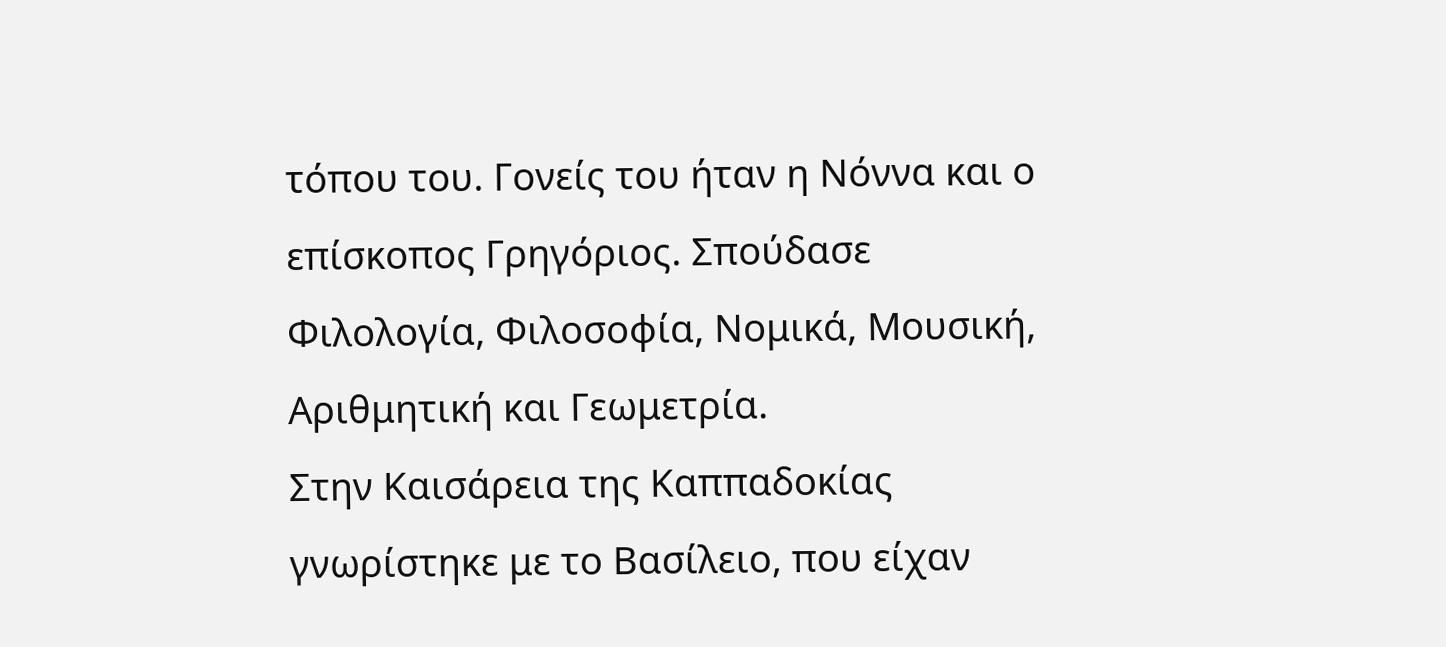τόπου του. Γονείς του ήταν η Νόννα και ο επίσκοπος Γρηγόριος. Σπούδασε Φιλολογία, Φιλοσοφία, Νομικά, Μουσική, Αριθμητική και Γεωμετρία.
Στην Καισάρεια της Καππαδοκίας γνωρίστηκε με το Βασίλειο, που είχαν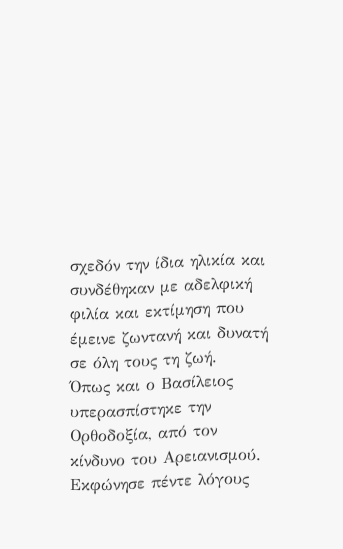σχεδόν την ίδια ηλικία και συνδέθηκαν με αδελφική φιλία και εκτίμηση που έμεινε ζωντανή και δυνατή σε όλη τους τη ζωή.
Όπως και ο Βασίλειος υπερασπίστηκε την Ορθοδοξία, από τον κίνδυνο του Αρειανισμού. Εκφώνησε πέντε λόγους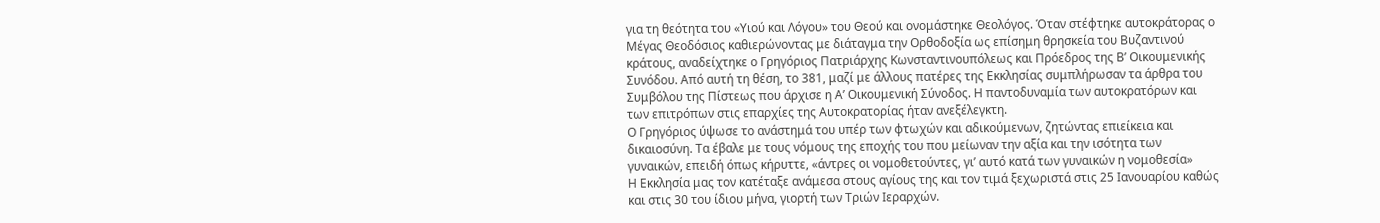για τη θεότητα του «Υιού και Λόγου» του Θεού και ονομάστηκε Θεολόγος. Όταν στέφτηκε αυτοκράτορας ο Μέγας Θεοδόσιος καθιερώνοντας με διάταγμα την Ορθοδοξία ως επίσημη θρησκεία του Βυζαντινού κράτους, αναδείχτηκε ο Γρηγόριος Πατριάρχης Κωνσταντινουπόλεως και Πρόεδρος της Β’ Οικουμενικής Συνόδου. Από αυτή τη θέση, το 381, μαζί με άλλους πατέρες της Εκκλησίας συμπλήρωσαν τα άρθρα του Συμβόλου της Πίστεως που άρχισε η Α’ Οικουμενική Σύνοδος. Η παντοδυναμία των αυτοκρατόρων και των επιτρόπων στις επαρχίες της Αυτοκρατορίας ήταν ανεξέλεγκτη.
Ο Γρηγόριος ύψωσε το ανάστημά του υπέρ των φτωχών και αδικούμενων, ζητώντας επιείκεια και δικαιοσύνη. Τα έβαλε με τους νόμους της εποχής του που μείωναν την αξία και την ισότητα των γυναικών, επειδή όπως κήρυττε, «άντρες οι νομοθετούντες, γι’ αυτό κατά των γυναικών η νομοθεσία»
Η Εκκλησία μας τον κατέταξε ανάμεσα στους αγίους της και τον τιμά ξεχωριστά στις 25 Ιανουαρίου καθώς και στις 30 του ίδιου μήνα, γιορτή των Τριών Ιεραρχών.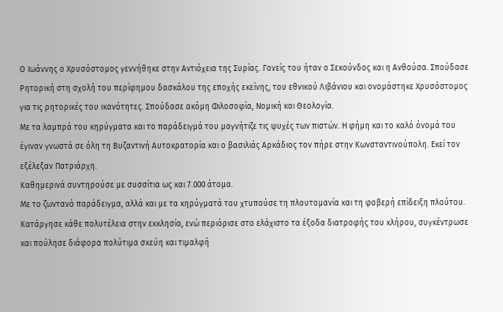Ο Ιωάννης ο Χρυσόστομος γεννήθηκε στην Αντιόχεια της Συρίας. Γονείς του ήταν ο Σεκούνδος και η Ανθούσα. Σπούδασε Ρητορική στη σχολή του περίφημου δασκάλου της εποχής εκείνης, του εθνικού Λιβάνιου και ονομάστηκε Χρυσόστομος για τις ρητορικές του ικανότητες. Σπούδασε ακόμη Φιλοσοφία, Νομική και Θεολογία.
Με τα λαμπρά του κηρύγματα και το παράδειγμά του μαγνήτιζε τις ψυχές των πιστών. Η φήμη και το καλό όνομά του έγιναν γνωστά σε όλη τη Βυζαντινή Αυτοκρατορία και ο βασιλιάς Αρκάδιος τον πήρε στην Κωνσταντινούπολη. Εκεί τον εξέλεξαν Πατριάρχη.
Καθημερινά συντηρούσε με συσσίτια ως και 7.000 άτομα.
Με το ζωντανό παράδειγμα, αλλά και με τα κηρύγματά του χτυπούσε τη πλουτομανία και τη φοβερή επίδειξη πλούτου. Κατάργησε κάθε πολυτέλεια στην εκκλησία, ενώ περιόρισε στο ελάχιστο τα έξοδα διατροφής του κλήρου, συγκέντρωσε και πούλησε διάφορα πολύτιμα σκεύη και τιμαλφή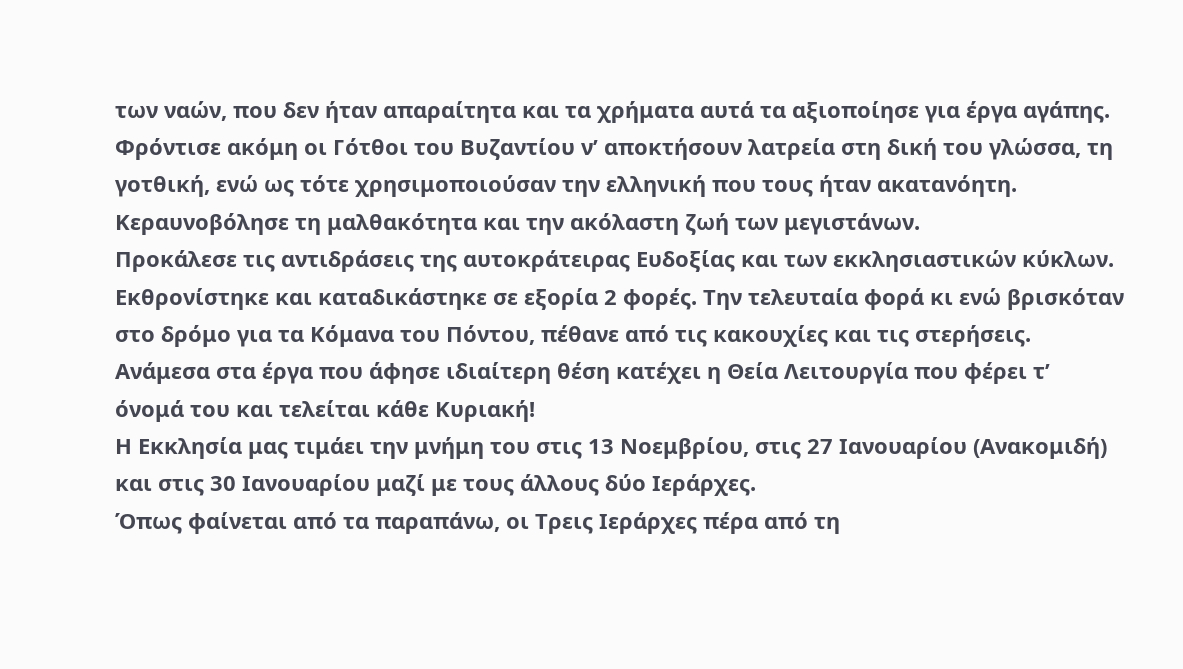των ναών, που δεν ήταν απαραίτητα και τα χρήματα αυτά τα αξιοποίησε για έργα αγάπης.
Φρόντισε ακόμη οι Γότθοι του Βυζαντίου ν’ αποκτήσουν λατρεία στη δική του γλώσσα, τη γοτθική, ενώ ως τότε χρησιμοποιούσαν την ελληνική που τους ήταν ακατανόητη.
Κεραυνοβόλησε τη μαλθακότητα και την ακόλαστη ζωή των μεγιστάνων.
Προκάλεσε τις αντιδράσεις της αυτοκράτειρας Ευδοξίας και των εκκλησιαστικών κύκλων. Εκθρονίστηκε και καταδικάστηκε σε εξορία 2 φορές. Την τελευταία φορά κι ενώ βρισκόταν στο δρόμο για τα Κόμανα του Πόντου, πέθανε από τις κακουχίες και τις στερήσεις.
Ανάμεσα στα έργα που άφησε ιδιαίτερη θέση κατέχει η Θεία Λειτουργία που φέρει τ’ όνομά του και τελείται κάθε Κυριακή!
Η Εκκλησία μας τιμάει την μνήμη του στις 13 Νοεμβρίου, στις 27 Ιανουαρίου (Ανακομιδή) και στις 30 Ιανουαρίου μαζί με τους άλλους δύο Ιεράρχες.
Όπως φαίνεται από τα παραπάνω, οι Τρεις Ιεράρχες πέρα από τη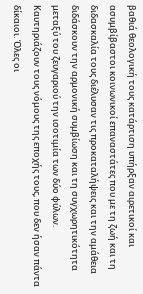βαθιά θεολογική τους κατάρτιση υπήρξαν αιρετικοί και ασυμβίβαστοι κοινωνικοί επαναστάτες που με τη ζωή και τη διδασκαλία τους διέλυσαν τις προκαταλήψεις και την αμάθεια διδάσκουν την αρμονική συμβίωση και τη συγχωρητικότητα μεταξύ του ζευγαριού την ισοτιμία των δύο φύλων. Καυτηριάζουν τους νόμους της εποχής τους, που δεν ήσαν πάντα δίκαιοι. Όλες οι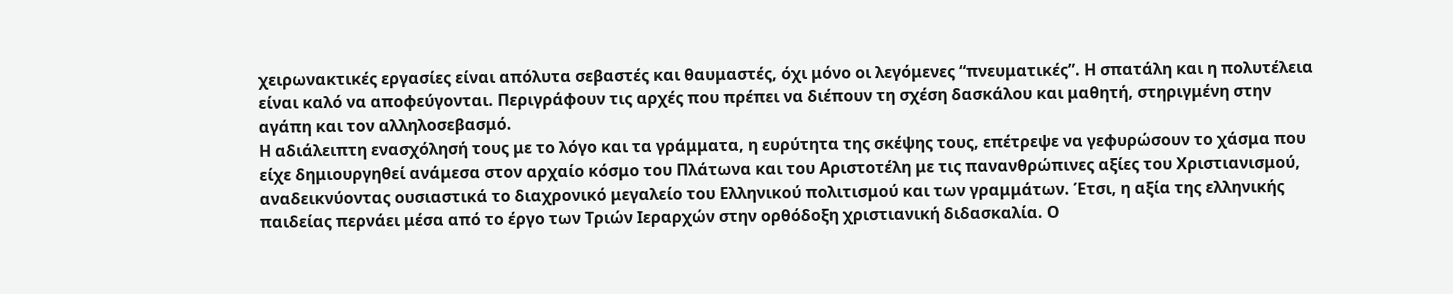χειρωνακτικές εργασίες είναι απόλυτα σεβαστές και θαυμαστές, όχι μόνο οι λεγόμενες “πνευματικές”. Η σπατάλη και η πολυτέλεια είναι καλό να αποφεύγονται. Περιγράφουν τις αρχές που πρέπει να διέπουν τη σχέση δασκάλου και μαθητή, στηριγμένη στην αγάπη και τον αλληλοσεβασμό.
Η αδιάλειπτη ενασχόλησή τους με το λόγο και τα γράμματα, η ευρύτητα της σκέψης τους, επέτρεψε να γεφυρώσουν το χάσμα που είχε δημιουργηθεί ανάμεσα στον αρχαίο κόσμο του Πλάτωνα και του Αριστοτέλη με τις πανανθρώπινες αξίες του Χριστιανισμού, αναδεικνύοντας ουσιαστικά το διαχρονικό μεγαλείο του Ελληνικού πολιτισμού και των γραμμάτων. Έτσι, η αξία της ελληνικής παιδείας περνάει μέσα από το έργο των Τριών Ιεραρχών στην ορθόδοξη χριστιανική διδασκαλία. Ο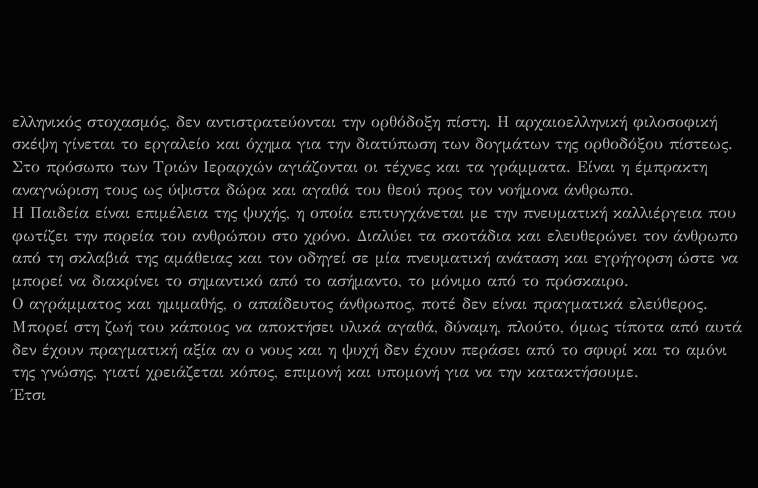ελληνικός στοχασμός, δεν αντιστρατεύονται την ορθόδοξη πίστη. Η αρχαιοελληνική φιλοσοφική σκέψη γίνεται το εργαλείο και όχημα για την διατύπωση των δογμάτων της ορθοδόξου πίστεως.
Στο πρόσωπο των Τριών Ιεραρχών αγιάζονται οι τέχνες και τα γράμματα. Είναι η έμπρακτη αναγνώριση τους ως ύψιστα δώρα και αγαθά του θεού προς τον νοήμονα άνθρωπο.
Η Παιδεία είναι επιμέλεια της ψυχής, η οποία επιτυγχάνεται με την πνευματική καλλιέργεια που φωτίζει την πορεία του ανθρώπου στο χρόνο. Διαλύει τα σκοτάδια και ελευθερώνει τον άνθρωπο από τη σκλαβιά της αμάθειας και τον οδηγεί σε μία πνευματική ανάταση και εγρήγορση ώστε να μπορεί να διακρίνει το σημαντικό από το ασήμαντο, το μόνιμο από το πρόσκαιρο.
Ο αγράμματος και ημιμαθής, ο απαίδευτος άνθρωπος, ποτέ δεν είναι πραγματικά ελεύθερος.
Μπορεί στη ζωή του κάποιος να αποκτήσει υλικά αγαθά, δύναμη, πλούτο, όμως τίποτα από αυτά δεν έχουν πραγματική αξία αν ο νους και η ψυχή δεν έχουν περάσει από το σφυρί και το αμόνι της γνώσης, γιατί χρειάζεται κόπος, επιμονή και υπομονή για να την κατακτήσουμε.
Έτσι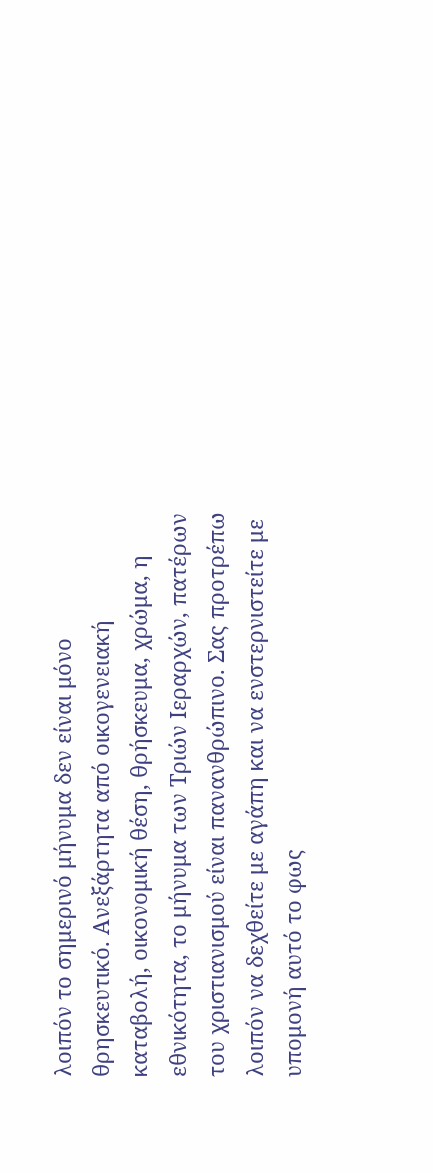λοιπόν το σημερινό μήνυμα δεν είναι μόνο θρησκευτικό. Ανεξάρτητα από οικογενειακή καταβολή, οικονομική θέση, θρήσκευμα, χρώμα, η εθνικότητα, το μήνυμα των Τριών Ιεραρχών, πατέρων του χριστιανισμού είναι πανανθρώπινο. Σας προτρέπω λοιπόν να δεχθείτε με αγάπη και να ενστερνιστείτε με υπομονή αυτό το φως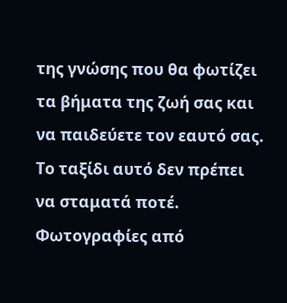της γνώσης που θα φωτίζει τα βήματα της ζωή σας και να παιδεύετε τον εαυτό σας. Το ταξίδι αυτό δεν πρέπει να σταματά ποτέ.
Φωτογραφίες από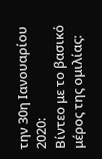την 30η Ιανουαρίου 2020:
Βίντεο με το βασικό μέρος της ομιλίας: